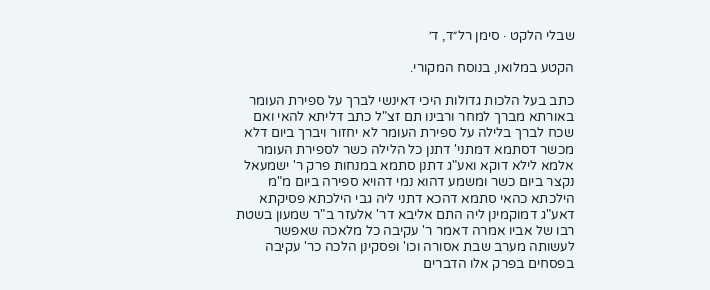שבלי הלקט · סימן רל״ד, ד׳

הקטע במלואו, בנוסח המקורי.

כתב בעל הלכות גדולות היכי דאינשי לברך על ספירת העומר באורתא מברך למחר ורבינו תם זצ"ל כתב דליתא להאי ואם שכח לברך בלילה על ספירת העומר לא יחזור ויברך ביום דלא מכשר דסתמא דמתני' דתנן כל הלילה כשר לספירת העומר אלמא לילא דוקא ואע"ג דתנן סתמא במנחות פרק ר' ישמעאל נקצר ביום כשר ומשמע דהוא נמי דהויא ספירה ביום מ"מ הילכתא כהאי סתמא דהכא דתני ליה גבי הילכתא פסיקתא דאע"ג דמוקמינן ליה התם אליבא דר' אלעזר ב"ר שמעון בשטת רבו של אביו אמרה דאמר ר' עקיבה כל מלאכה שאפשר לעשותה מערב שבת אסורה וכו' ופסקינן הלכה כר' עקיבה בפסחים בפרק אלו הדברים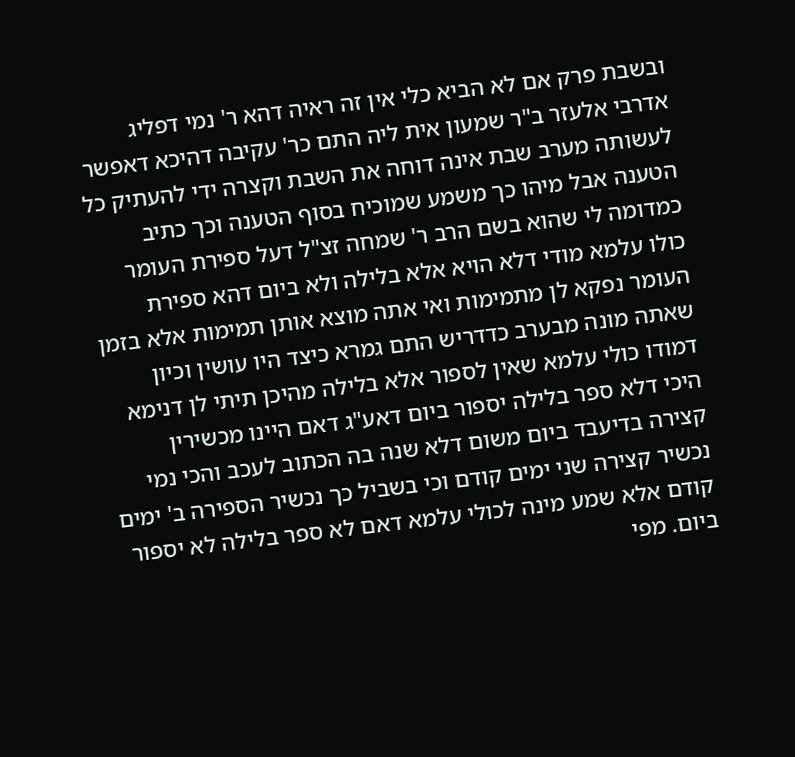ובשבת פרק אם לא הביא כלי אין זה ראיה דהא ר' נמי דפליג אדרבי אלעזר ב"ר שמעון אית ליה התם כר' עקיבה דהיכא דאפשר לעשותה מערב שבת אינה דוחה את השבת וקצרה ידי להעתיק כל הטענה אבל מיהו כך משמע שמוכיח בסוף הטענה וכך כתיב כמדומה לי שהוא בשם הרב ר' שמחה זצ"ל דעל ספירת העומר כולו עלמא מודי דלא הויא אלא בלילה ולא ביום דהא ספירת העומר נפקא לן מתמימות ואי אתה מוצא אותן תמימות אלא בזמן שאתה מונה מבערב כדדריש התם גמרא כיצד היו עושין וכיון דמודו כולי עלמא שאין לספור אלא בלילה מהיכן תיתי לן דנימא היכי דלא ספר בלילה יספור ביום דאע"ג דאם היינו מכשירין קצירה בדיעבד ביום משום דלא שנה בה הכתוב לעכב והכי נמי נכשיר קצירה שני ימים קודם וכי בשביל כך נכשיר הספירה ב' ימים קודם אלא שמע מינה לכולי עלמא דאם לא ספר בלילה לא יספור ביום. מפי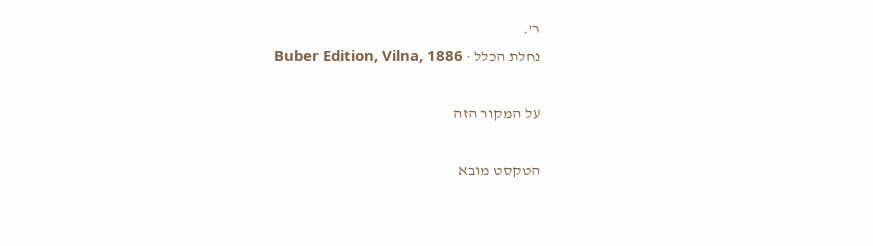ר'.
נחלת הכלל · Buber Edition, Vilna, 1886

על המקור הזה

הטקסט מובא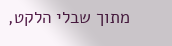מתוך שבלי הלקט,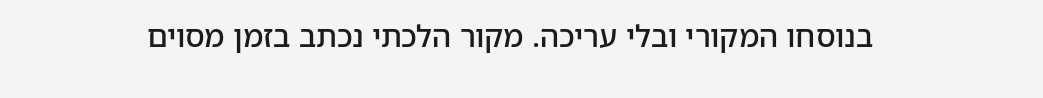בנוסחו המקורי ובלי עריכה. מקור הלכתי נכתב בזמן מסוים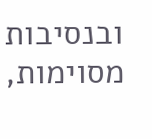ובנסיבות מסוימות,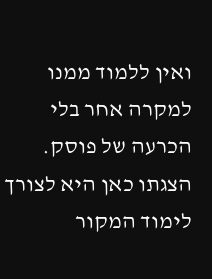ואין ללמוד ממנו למקרה אחר בלי הכרעה של פוסק. הצגתו כאן היא לצורך לימוד המקור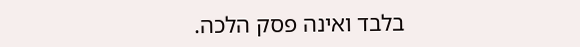בלבד ואינה פסק הלכה.